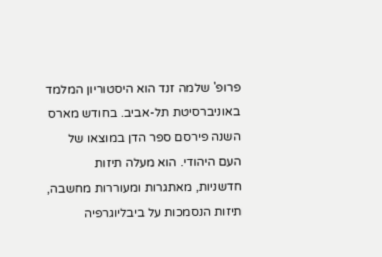פרופ' שלמה זנד הוא היסטוריון המלמד באוניברסיטת תל-אביב. בחודש מארס השנה פירסם ספר הדן במוצאו של העם היהודי. הוא מעלה תיזות חדשניות, מאתגרות ומעוררות מחשבה, תיזות הנסמכות על ביבליוגרפיה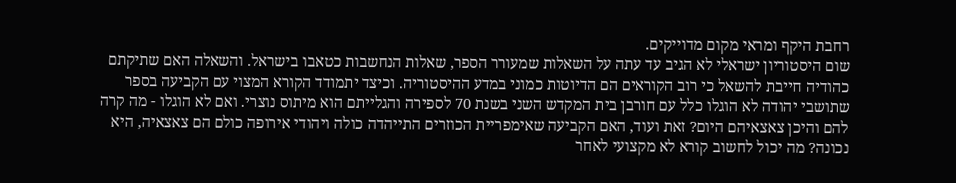רחבת היקף ומראי מקום מדוייקים.
שום היסטוריון ישראלי לא הגיב עד עתה על השאלות שמעורר הספר, שאלות הנחשבות כטאבו בישראל. והשאלה האם שתיקתם כהודיה חייבת להשאל כי רוב הקוראים הם הדיוטות כמוני במדע ההיסטוריה. וכיצד יתמודד הקורא המצוי עם הקביעה בספר שתושבי יהודה לא הוגלו כלל עם חורבן בית המקדש השני בשנת 70 לספירה והגלייתם הוא מיתוס נוצרי. ואם לא הוגלו - מה קרה להם והיכן צאצאיהם היום? זאת ועוד, האם הקביעה שאימפריית הכוזרים התייהדה כולה ויהודי אירופה כולם הם צאצאיה, היא נכונה? מה יכול לחשוב קורא לא מקצועי לאחר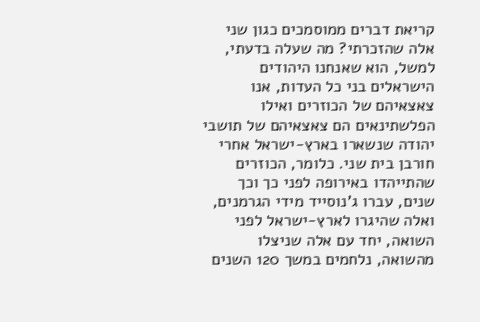קריאת דברים ממוסמכים כגון שני אלה שהזכרתי? מה שעלה בדעתי, למשל, הוא שאנחנו היהודים הישראלים בני כל העדות, אנו צאצאיהם של הכוזרים ואילו הפלשתינאים הם צאצאיהם של תושבי יהודה שנשארו בארץ-ישראל אחרי חורבן בית שני. כלומר, הכוזרים שהתייהדו באירופה לפני כך וכך שנים, עברו ג'נוסייד מידי הגרמנים, ואלה שהיגרו לארץ-ישראל לפני השואה, יחד עם אלה שניצלו מהשואה, נלחמים במשך 120 השנים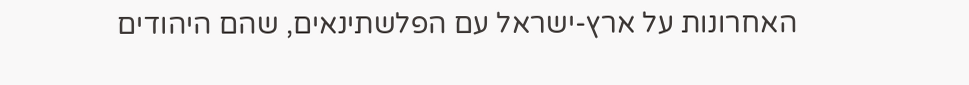האחרונות על ארץ-ישראל עם הפלשתינאים, שהם היהודים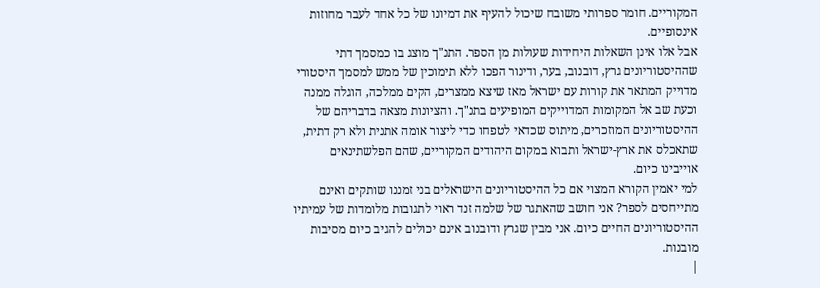המקוריים. חומר ספרותי משובח שיכול להעיף את דמיונו של כל אחד לעבר מחוזות אינסופיים.
אבל אלו אינן השאלות היחידות שעולות מן הספר. התנ"ך מוצג בו כמסמך דתי שההיסטוריונים גרץ, דובנוב, בער, ודינור הפכו ללא תימוכין של ממש למסמך היסטורי מדוייק המתאר את קורות עם ישראל מאז שיצא ממצרים, הקים ממלכה, הוגלה ממנה וכעת שב אל המקומות המדוייקים המופיעים בתנ"ך. והציונות מצאה בדבריהם של ההיסטוריונים המוזכרים, מיתוס שכדאי לטפחו כדי ליצור אומה אתנית ולא רק דתית, שתאכלס את ארץ-ישראל ותבוא במקום היהודים המקוריים, שהם הפלשתינאים אוייבינו כיום.
למי יאמין הקורא המצוי אם כל ההיסטוריונים הישראלים בני זמננו שותקים ואינם מתייחסים לספר? אני חושב שהאתגר של שלמה זנד ראוי לתגובות מלומדות של עמיתיו ההיסטוריונים החיים כיום. אני מבין שגרץ ודובנוב אינם יכולים להגיב כיום מסיבות מובנות.
|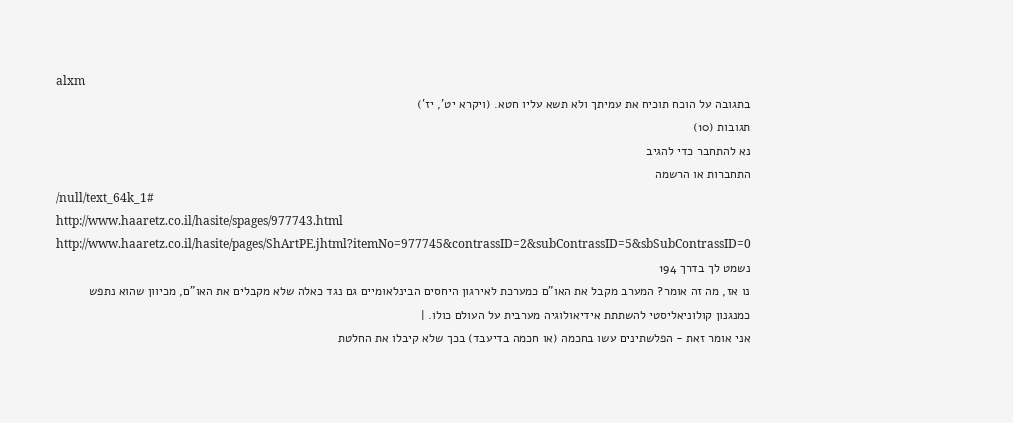alxm
בתגובה על הוכח תוכיח את עמיתך ולא תשא עליו חטא. (ויקרא יט', יז')
תגובות (10)
נא להתחבר כדי להגיב
התחברות או הרשמה
/null/text_64k_1#
http://www.haaretz.co.il/hasite/spages/977743.html
http://www.haaretz.co.il/hasite/pages/ShArtPE.jhtml?itemNo=977745&contrassID=2&subContrassID=5&sbSubContrassID=0
נשמט לך בדרך 194
נו אז, מה זה אומר? המערב מקבל את האו"ם כמערכת לאירגון היחסים הבינלאומיים גם נגד כאלה שלא מקבלים את האו"ם, מכיוון שהוא נתפש כמנגנון קולוניאליסטי להשתתת אידיאולוגיה מערבית על העולם כולו. |
אני אומר זאת - הפלשתינים עשו בחכמה (או חכמה בדיעבד) בכך שלא קיבלו את החלטת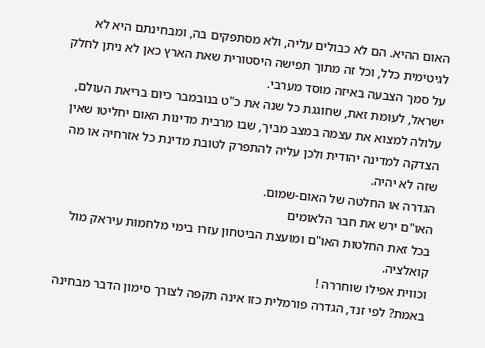האום ההיא. הם לא כבולים עליה, ולא מסתפקים בה, ומבחינתם היא לא לגיטימית כלל, וכל זה מתוך תפישה היסטורית שאת הארץ כאן לא ניתן לחלק על סמך הצבעה באיזה מוסד מערבי.
ישראל, לעומת זאת, שחוגגת כל שנה את כ"ט בנובמבר כיום בריאת העולם, עלולה למצוא את עצמה במצב מביך, שבו מרבית מדינות האום יחליטו שאין הצדקה למדינה יהודית ולכן עליה להתפרק לטובת מדינת כל אזרחיה או מה שזה לא יהיה.
הגדרה או החלטה של האום-שמום.
האו"ם ירש את חבר הלאומים
בכל זאת החלטות האו"ם ומועצת הביטחון עזרו בימי מלחמות עיראק מול קואלציה.
וכווית אפילו שוחררה !
באמת? לפי זנד, הגדרה פורמלית כזו אינה תקפה לצורך סימון הדבר מבחינה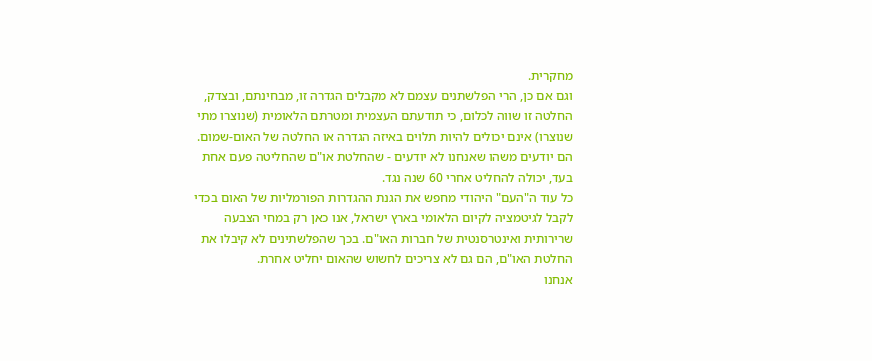מחקרית.
וגם אם כן, הרי הפלשתנים עצמם לא מקבלים הגדרה זו, מבחינתם, ובצדק, החלטה זו שווה לכלום, כי תודעתם העצמית ומטרתם הלאומית (שנוצרו מתי שנוצרו) אינם יכולים להיות תלוים באיזה הגדרה או החלטה של האום-שמום. הם יודעים משהו שאנחנו לא יודעים - שהחלטת או"ם שהחליטה פעם אחת בעד, יכולה להחליט אחרי 60 שנה נגד.
כל עוד ה"העם" היהודי מחפש את הגנת ההגדרות הפורמליות של האום בכדי לקבל לגיטמציה לקיום הלאומי בארץ ישראל, אנו כאן רק במחי הצבעה שרירותית ואינטרסנטית של חברות האו"ם. בכך שהפלשתינים לא קיבלו את החלטת האו"ם, הם גם לא צריכים לחשוש שהאום יחליט אחרת.
אנחנו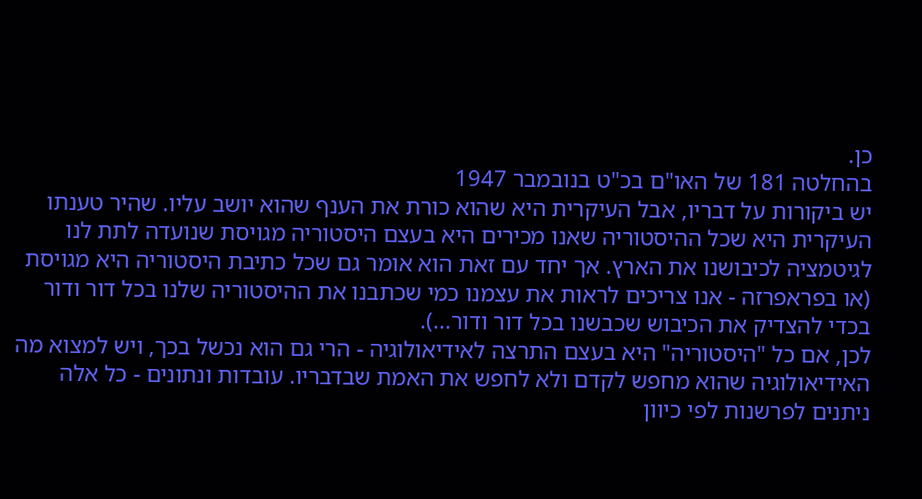כן.
בהחלטה 181 של האו"ם בכ"ט בנובמבר 1947
יש ביקורות על דבריו, אבל העיקרית היא שהוא כורת את הענף שהוא יושב עליו. שהיר טענתו העיקרית היא שכל ההיסטוריה שאנו מכירים היא בעצם היסטוריה מגויסת שנועדה לתת לנו לגיטמציה לכיבושנו את הארץ. אך יחד עם זאת הוא אומר גם שכל כתיבת היסטוריה היא מגויסת (או בפראפרזה - אנו צריכים לראות את עצמנו כמי שכתבנו את ההיסטוריה שלנו בכל דור ודור בכדי להצדיק את הכיבוש שכבשנו בכל דור ודור...).
לכן, אם כל "היסטוריה" היא בעצם התרצה לאידיאולוגיה - הרי גם הוא נכשל בכך, ויש למצוא מה האידיאולוגיה שהוא מחפש לקדם ולא לחפש את האמת שבדבריו. עובדות ונתונים - כל אלה ניתנים לפרשנות לפי כיוון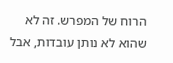הרוח של המפרש. זה לא שהוא לא נותן עובדות, אבל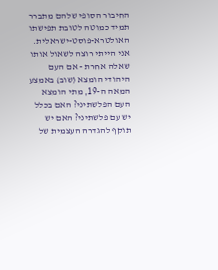החיבור הסופי שלהם מתברר תמיד כמוטה לטובת תפישתו האולטרא-פוסט-ישראלית.
אני הייתי רוצה לשאול אותו שאלה אחרת - אם העם היהודי הומצא (שוב) באמצע המאה ה-19, מתי הומצא העם הפלשתיני? האם בכלל יש עם פלשתיני? האם יש תוקף להגדרה העצמית של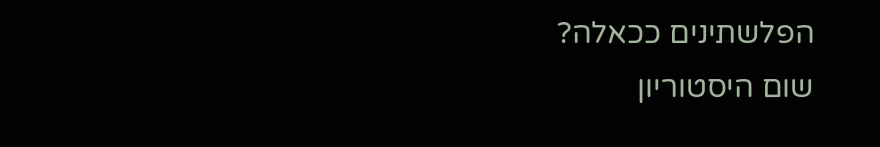הפלשתינים ככאלה?
שום היסטוריון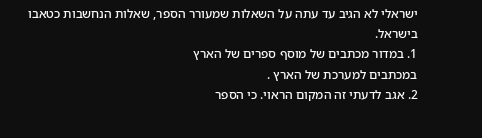ישראלי לא הגיב עד עתה על השאלות שמעורר הספר, שאלות הנחשבות כטאבו בישראל.
1. במדור מכתבים של מוסף ספרים של הארץ
במכתבים למערכת של הארץ .
2. אגב לדעתי זה המקום הראוי. כי הספר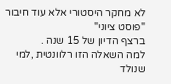לא מחקר היסטורי אלא עוד חיבור "פוסט ציוני"
ברצף הדיון של 15 שנה .
למה השאלה הזו רלוונטית ,למי שנולד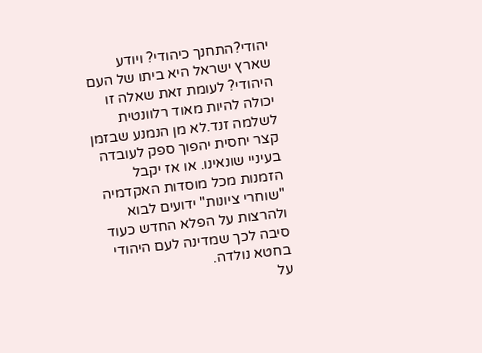יהודי?התחנך כיהודי? ויודע שארץ ישראל היא ביתו של העם היהודי? לעומת זאת שאלה זו יכולה להיות מאוד רלוונטית לשלמה זנד.לא מן הנמנע שבזמן קצר יחסית יהפוך ספק לעובדה בעיניי שונאינו. או אז יקבל הזמנות מכל מוסדות האקדמיה "שוחרי ציונות" ידועים לבוא ולהרצות על הפלא החדש כעוד סיבה לכך שמדינה לעם היהודי בחטא נולדה.
על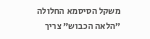משקל הסיסמא החלולה "הלאה הכבוש" צריך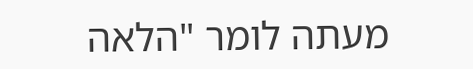מעתה לומר "הלאה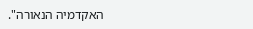האקדמיה הנאורה".